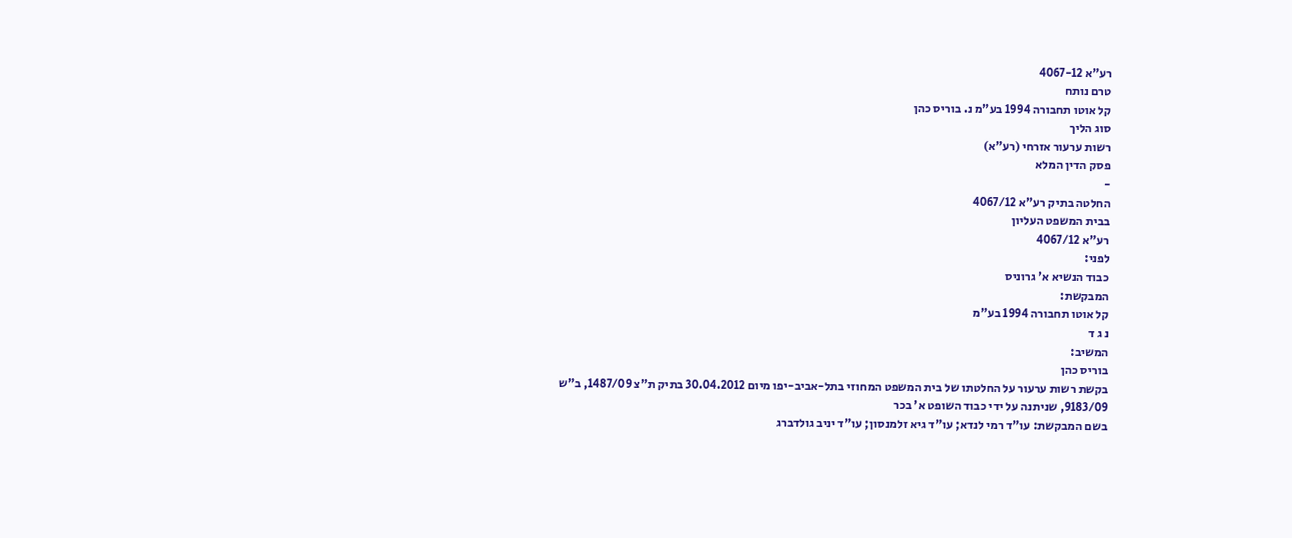רע"א 4067-12
טרם נותח
קל אוטו תחבורה 1994 בע"מ נ. בוריס כהן
סוג הליך
רשות ערעור אזרחי (רע"א)
פסק הדין המלא
-
החלטה בתיק רע"א 4067/12
בבית המשפט העליון
רע"א 4067/12
לפני:
כבוד הנשיא א' גרוניס
המבקשת:
קל אוטו תחבורה 1994 בע"מ
נ ג ד
המשיב:
בוריס כהן
בקשת רשות ערעור על החלטתו של בית המשפט המחוזי בתל-אביב-יפו מיום 30.04.2012 בתיק ת"צ 1487/09, ב"ש
9183/09, שניתנה על ידי כבוד השופט א' בכר
בשם המבקשת: עו"ד רמי לנדא; עו"ד גיא זלמנסון; עו"ד יניב גולדברג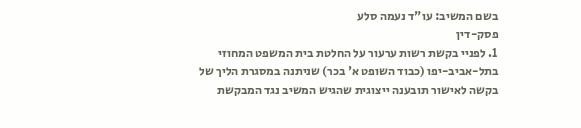בשם המשיב: עו"ד נעמה סלע
פסק-דין
1. לפניי בקשת רשות ערעור על החלטת בית המשפט המחוזי בתל-אביב-יפו (כבוד השופט א' בכר) שניתנה במסגרת הליך של בקשה לאישור תובענה ייצוגית שהגיש המשיב נגד המבקשת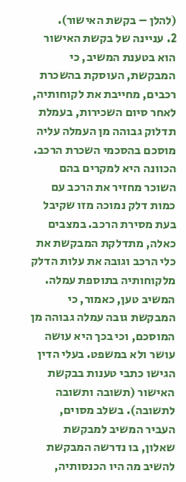(להלן – בקשת האישור).
2. עניינה של בקשת האישור הוא בטענת המשיב, כי המבקשת, העוסקת בהשכרת רכבים, מחייבת את לקוחותיה, לאחר סיום השכירות, בעמלת תדלוק גבוהה מן העמלה עליה מוסכם בהסכמי השכרת הרכב. הכוונה היא למקרים בהם השוכר מחזיר את הרכב עם כמות דלק נמוכה מזו שקיבל בעת מסירת הרכב. במצבים כאלה, מתדלקת המבקשת את כלי הרכב וגובה את עלות הדלק מלקוחותיה בתוספת עמלה. המשיב טען, כאמור, כי המבקשת גובה עמלה גבוהה מן המוסכם, וכי בכך היא עושה עושר ולא במשפט. בעלי הדין הגישו כתבי טענות בבקשת האישור (תשובה ותשובה לתשובה). בשלב מסוים, העביר המשיב למבקשת שאלון, בו נדרשה המבקשת להשיב מה היו הכנסותיה,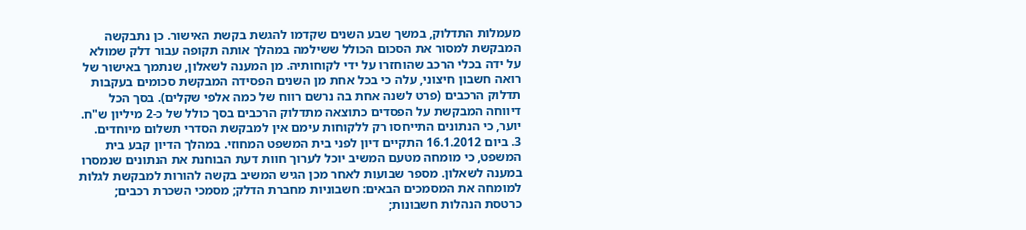מעמלות התדלוק, במשך שבע השנים שקדמו להגשת בקשת האישור. כן נתבקשה המבקשת למסור את הסכום הכולל ששילמה במהלך אותה תקופה עבור דלק שמולא על ידה בכלי הרכב שהוחזרו על ידי לקוחותיה. מן המענה לשאלון, שנתמך באישור של רואה חשבון חיצוני, עלה כי בכל אחת מן השנים הפסידה המבקשת סכומים בעקבות תדלוק הרכבים (פרט לשנה אחת בה נרשם רווח של כמה אלפי שקלים). בסך הכל דיווחה המבקשת על הפסדים כתוצאה מתדלוק הרכבים בסך כולל של כ-2 מיליון ש"ח. יוער, כי הנתונים התייחסו רק ללקוחות עימם אין למבקשת הסדרי תשלום מיוחדים.
3. ביום 16.1.2012 התקיים דיון לפני בית המשפט המחוזי. במהלך הדיון קבע בית המשפט, כי מומחה מטעם המשיב יוכל לערוך חוות דעת הבוחנת את הנתונים שנמסרו במענה לשאלון. מספר שבועות לאחר מכן הגיש המשיב בקשה להורות למבקשת לגלות למומחה את המסמכים הבאים: חשבוניות מחברת הדלק; מסמכי השכרת רכבים; כרטסת הנהלות חשבונות;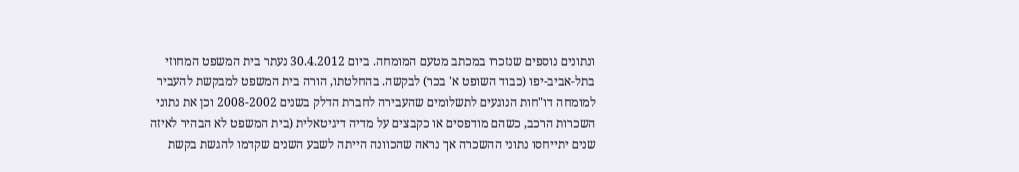ונתונים נוספים שנזכרו במכתב מטעם המומחה. ביום 30.4.2012 נעתר בית המשפט המחוזי בתל-אביב-יפו (כבוד השופט א' בכר) לבקשה. בהחלטתו, הורה בית המשפט למבקשת להעביר למומחה דו"חות הנוגעים לתשלומים שהעבירה לחברת הדלק בשנים 2008-2002 וכן את נתוני השכרות הרכב, כשהם מודפסים או כקבצים על מדיה דיגיטאלית (בית המשפט לא הבהיר לאיזה שנים יתייחסו נתוני ההשכרה אך נראה שהכוונה הייתה לשבע השנים שקדמו להגשת בקשת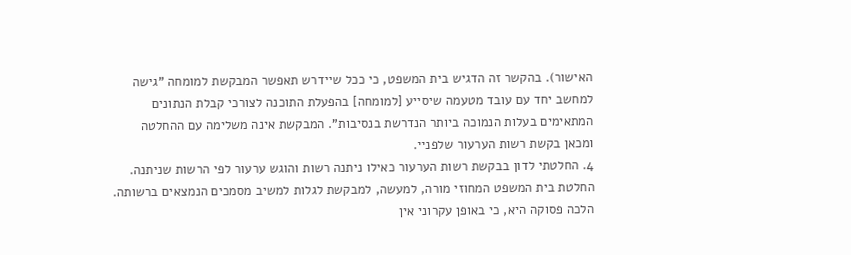האישור). בהקשר זה הדגיש בית המשפט, כי ככל שיידרש תאפשר המבקשת למומחה "גישה למחשב יחד עם עובד מטעמה שיסייע [למומחה] בהפעלת התוכנה לצורכי קבלת הנתונים המתאימים בעלות הנמוכה ביותר הנדרשת בנסיבות". המבקשת אינה משלימה עם ההחלטה ומכאן בקשת רשות הערעור שלפניי.
4. החלטתי לדון בבקשת רשות הערעור כאילו ניתנה רשות והוגש ערעור לפי הרשות שניתנה. החלטת בית המשפט המחוזי מורה, למעשה, למבקשת לגלות למשיב מסמכים הנמצאים ברשותה. הלכה פסוקה היא, כי באופן עקרוני אין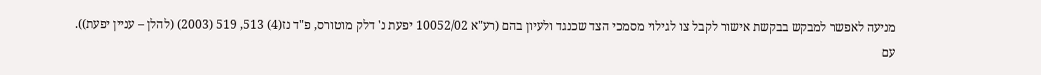מניעה לאפשר למבקש בבקשת אישור לקבל צו לגילוי מסמכי הצד שכנגד ולעיון בהם (רע"א 10052/02 יפעת נ' דלק מוטורס, פ"ד נז(4) 513, 519 (2003) (להלן – עניין יפעת)). עם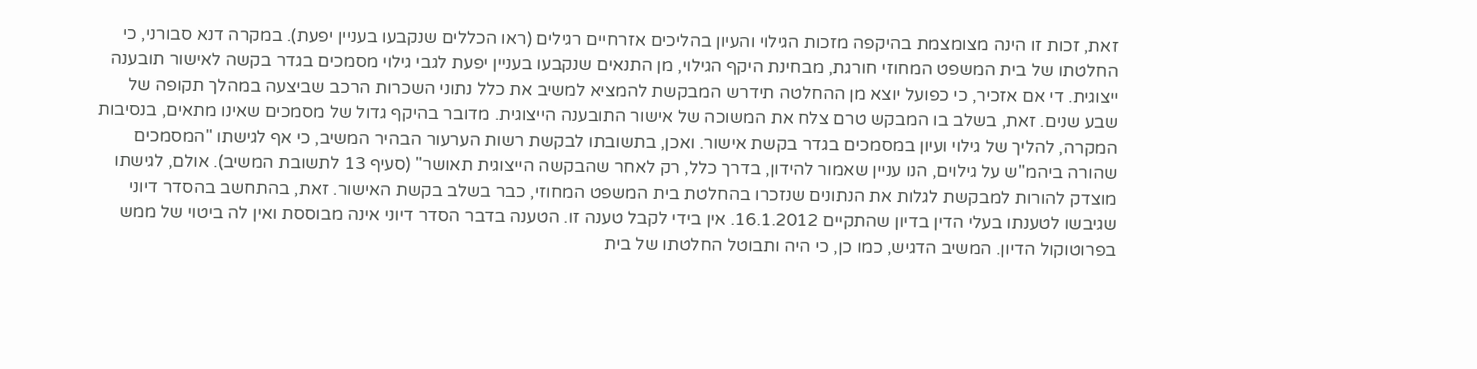זאת, זכות זו הינה מצומצמת בהיקפה מזכות הגילוי והעיון בהליכים אזרחיים רגילים (ראו הכללים שנקבעו בעניין יפעת). במקרה דנא סבורני, כי החלטתו של בית המשפט המחוזי חורגת, מבחינת היקף הגילוי, מן התנאים שנקבעו בעניין יפעת לגבי גילוי מסמכים בגדר בקשה לאישור תובענה ייצוגית. די אם אזכיר, כי כפועל יוצא מן ההחלטה תידרש המבקשת להמציא למשיב את כלל נתוני השכרות הרכב שביצעה במהלך תקופה של שבע שנים. זאת, בשלב בו המבקש טרם צלח את המשוכה של אישור התובענה הייצוגית. מדובר בהיקף גדול של מסמכים שאינו מתאים, בנסיבות המקרה, להליך של גילוי ועיון במסמכים בגדר בקשת אישור. ואכן, בתשובתו לבקשת רשות הערעור הבהיר המשיב, כי אף לגישתו "המסמכים שהורה ביהמ"ש על גילוים, הנו עניין שאמור להידון, בדרך כלל, רק לאחר שהבקשה הייצוגית תאושר" (סעיף 13 לתשובת המשיב). אולם, לגישתו מוצדק להורות למבקשת לגלות את הנתונים שנזכרו בהחלטת בית המשפט המחוזי, כבר בשלב בקשת האישור. זאת, בהתחשב בהסדר דיוני שגיבשו לטענתו בעלי הדין בדיון שהתקיים 16.1.2012. אין בידי לקבל טענה זו. הטענה בדבר הסדר דיוני אינה מבוססת ואין לה ביטוי של ממש בפרוטוקול הדיון. המשיב הדגיש, כמו כן, כי היה ותבוטל החלטתו של בית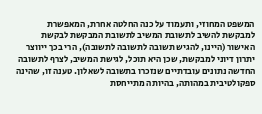המשפט המחוזי, ותעמוד על כנה החלטה אחרת, המאפשרת למבקשת להשיב לתשובת המשיב לתשובת המבקשת לבקשת האישור (היינו, להגיש תשובה לתשובה לתשובה), הרי בכך ייווצר יתרון דיוני למבקשת, שכן היא תוכל, לגישת המשיב, לצרף לתשובה החדשה נתונים עובדתיים שנזכרו בתשובה לשאלון. טענה זו, שהינה ספקולטיבית במהותה, בהיותה מתייחסת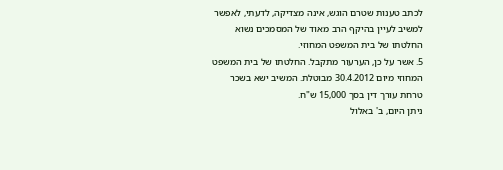לכתב טענות שטרם הוגש, אינה מצדיקה, לדעתי, לאפשר למשיב לעיין בהיקף הרב מאוד של המסמכים נשוא החלטתו של בית המשפט המחוזי.
5. אשר על כן, הערעור מתקבל. החלטתו של בית המשפט המחוזי מיום 30.4.2012 מבוטלת. המשיב ישא בשכר טרחת עורך דין בסך 15,000 ש"ח.
ניתן היום, ב' באלול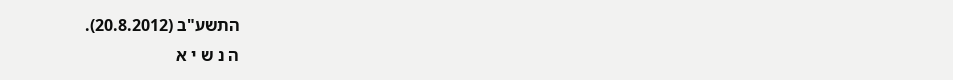התשע"ב (20.8.2012).
ה נ ש י א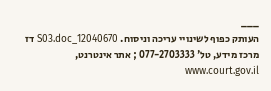___
העותק כפוף לשינויי עריכה וניסוח. 12040670_S03.doc דז
מרכז מידע, טל' 077-2703333 ; אתר אינטרנט, www.court.gov.il